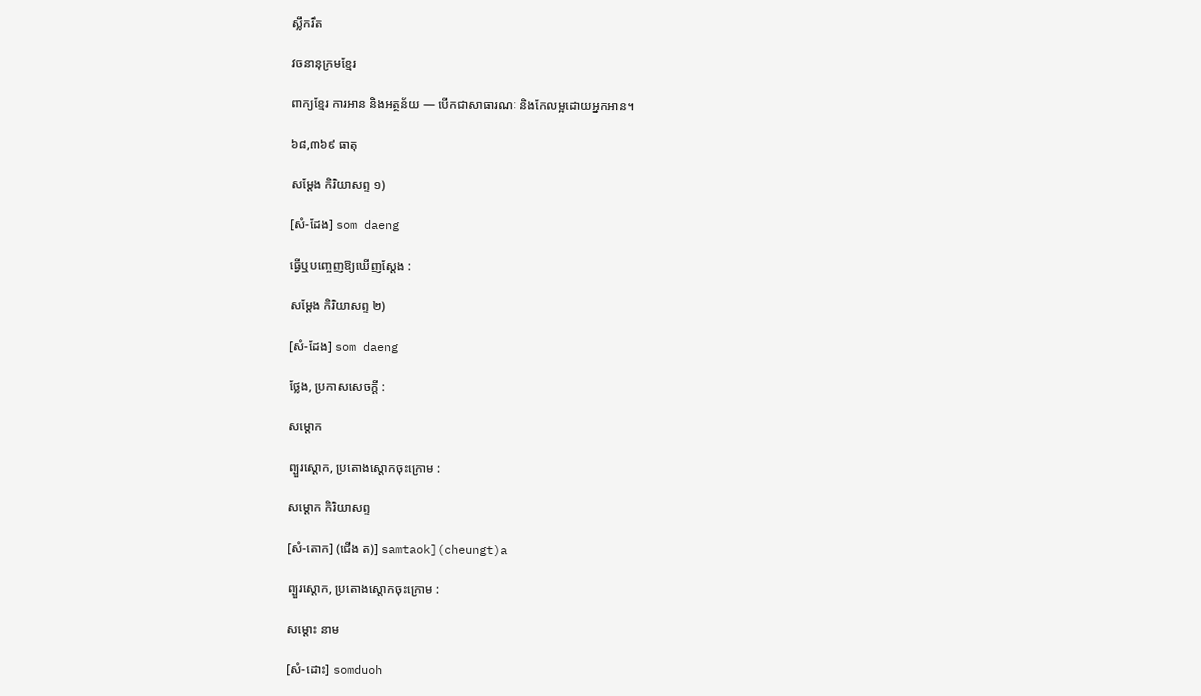ស្លឹករឹត

វចនានុក្រមខ្មែរ

ពាក្យខ្មែរ ការអាន និងអត្ថន័យ — បើកជាសាធារណៈ និងកែលម្អដោយអ្នកអាន។

៦៨,៣៦៩ ធាតុ

សម្ដែង កិរិយាសព្ទ ១)

[សំ-ដែង] som daeng

ធ្វើឬបញ្ចេញឱ្យឃើញស្ដែង :

សម្ដែង កិរិយាសព្ទ ២)

[សំ-ដែង] som daeng

ថ្លែង, ប្រកាសសេចក្ដី :

សម្ដោក

ព្បួរស្ដោក, ប្រតោងស្ដោកចុះក្រោម :

សម្ដោក កិរិយាសព្ទ

[សំ-តោក] (ជើង ត)] samtaok](cheungt)a

ព្បួរស្ដោក, ប្រតោងស្ដោកចុះក្រោម :

សម្ដោះ នាម

[សំ-ដោះ] somduoh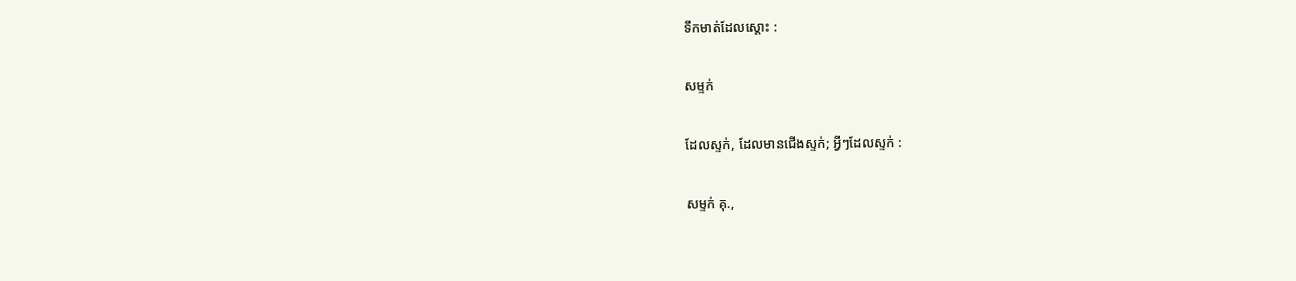ទឹកមាត់ដែលស្ដោះ :

សម្ទក់

ដែលស្ទក់, ដែលមានជើងស្ទក់; អ្វីៗដែលស្ទក់ :

សម្ទក់ គុ.,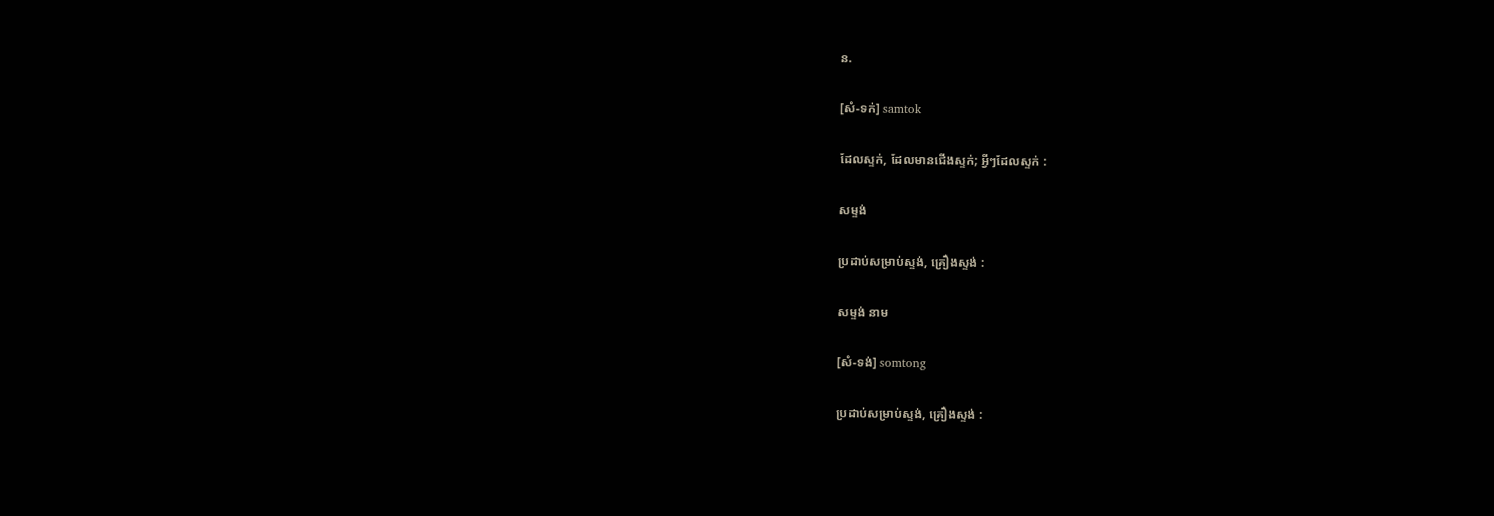ន.

[សំ-ទក់] samtok

ដែលស្ទក់, ដែលមានជើងស្ទក់; អ្វីៗដែលស្ទក់ :

សម្ទង់

ប្រដាប់សម្រាប់ស្ទង់, គ្រឿងស្ទង់ :

សម្ទង់ នាម

[សំ-ទង់] somtong

ប្រដាប់សម្រាប់ស្ទង់, គ្រឿងស្ទង់ :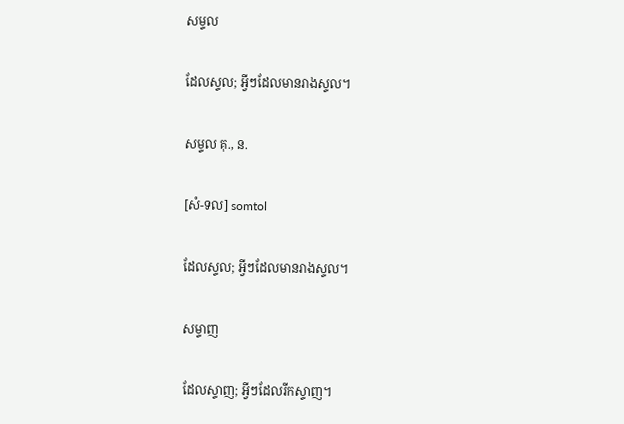សម្ទល

ដែលស្ទល; អ្វីៗដែលមានរាងស្ទល។

សម្ទល គុ., ន.

[សំ-ទល] somtol

ដែលស្ទល; អ្វីៗដែលមានរាងស្ទល។

សម្ទាញ

ដែលស្ទាញ; អ្វីៗដែលរីកស្ទាញ។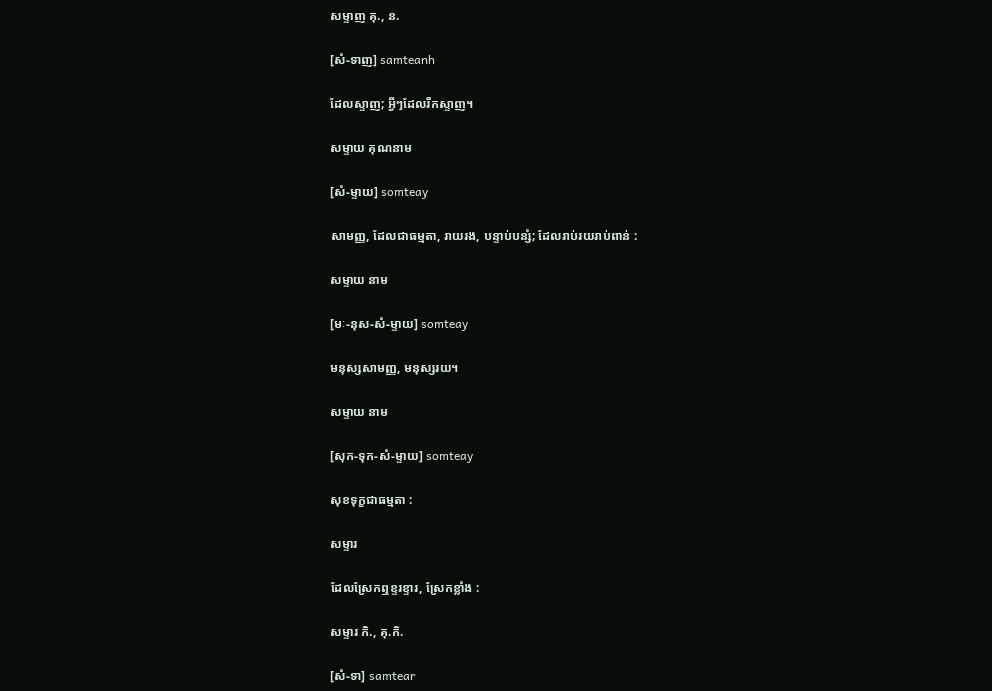សម្ទាញ គុ., ន.

[សំ-ទាញ] samteanh

ដែលស្ទាញ; អ្វីៗដែលរីកស្ទាញ។

សម្ទាយ គុណនាម

[សំ-ម្ទាយ] somteay

សាមញ្ញ, ដែលជាធម្មតា, រាយរង, បន្ទាប់បន្សំ; ដែលរាប់រយរាប់ពាន់ :

សម្ទាយ នាម

[មៈ-នុស-សំ-ម្ទាយ] somteay

មនុស្សសាមញ្ញ, មនុស្សរយ។

សម្ទាយ នាម

[សុក-ទុក-សំ-ម្ទាយ] somteay

សុខទុក្ខជាធម្មតា :

សម្ទារ

ដែលស្រែកឮខ្ទរខ្ទារ, ស្រែកខ្លាំង :

សម្ទារ កិ., គុ.កិ.

[សំ-ទា] samtear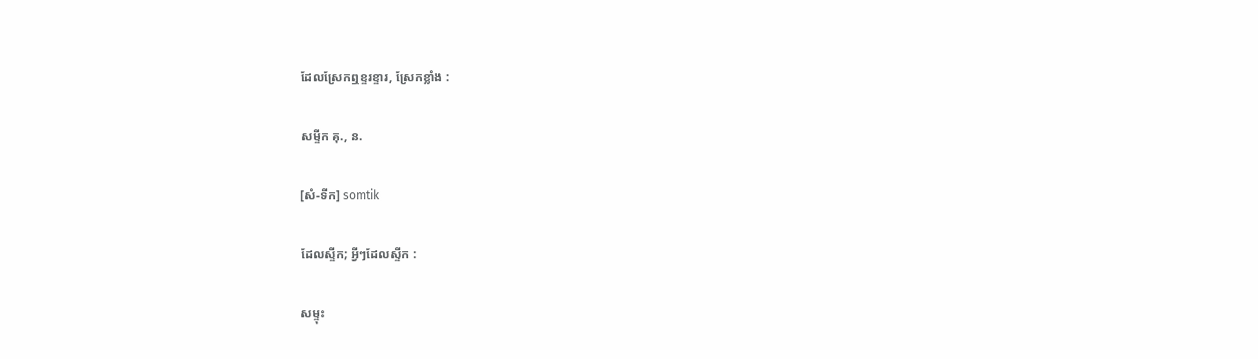ដែលស្រែកឮខ្ទរខ្ទារ, ស្រែកខ្លាំង :

សម្ទីក គុ., ន.

[សំ-ទីក] somtik

ដែលស្ទីក; អ្វីៗដែលស្ទីក :

សម្ទុះ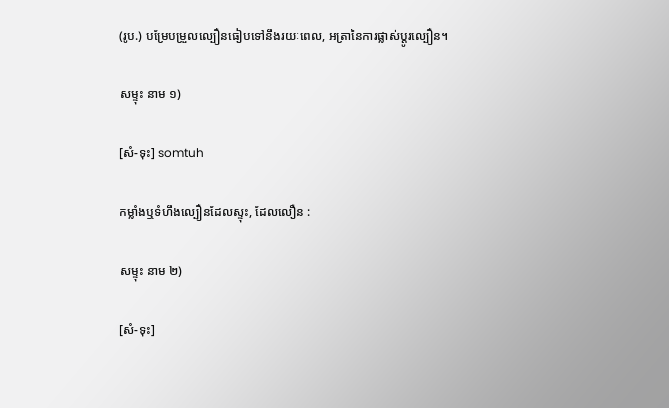(រូប.) បម្រែបម្រួលល្បឿនធៀបទៅនឹងរយៈពេល, អត្រានៃការផ្លាស់ប្ដូរល្បឿន។

សម្ទុះ នាម ១)

[សំ-ទុះ] somtuh

កម្លាំងឬទំហឹងល្បឿនដែលស្ទុះ, ដែលលឿន :

សម្ទុះ នាម ២)

[សំ-ទុះ]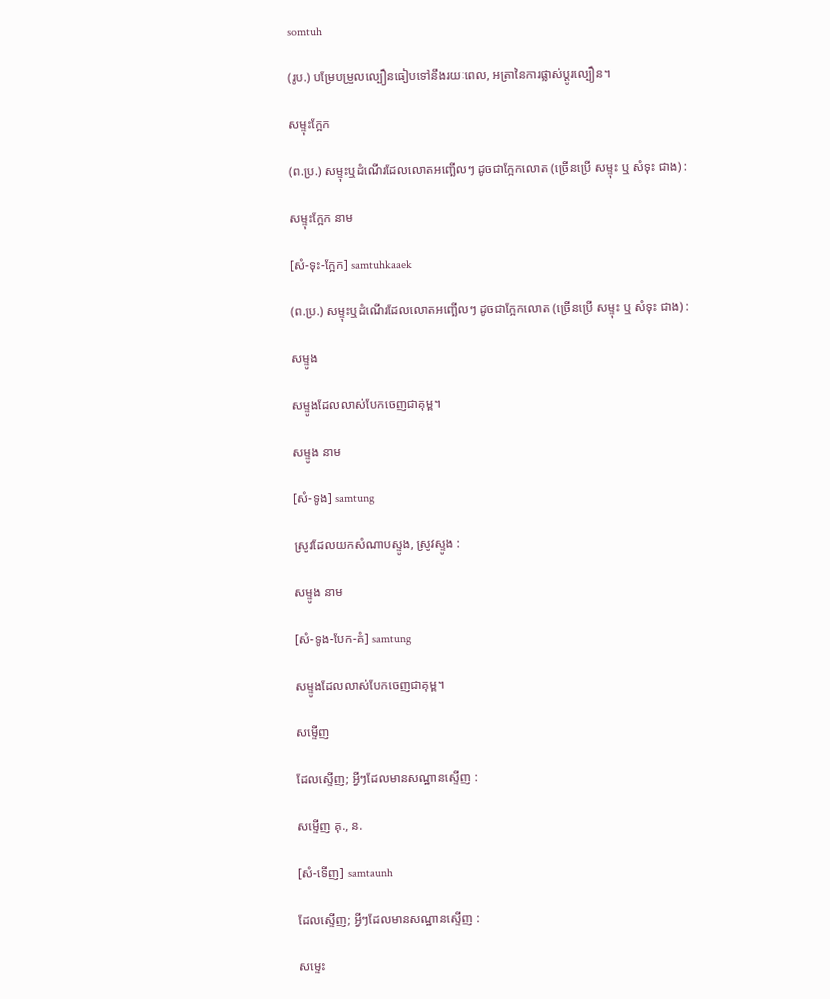somtuh

(រូប.) បម្រែបម្រួលល្បឿនធៀបទៅនឹងរយៈពេល, អត្រានៃការផ្លាស់ប្ដូរល្បឿន។

សម្ទុះក្អែក

(ព.ប្រ.) សម្ទុះឬដំណើរដែលលោតអញ្ឆើលៗ ដូចជាក្អែកលោត (ច្រើនប្រើ សម្ទុះ ឬ សំទុះ ជាង) :

សម្ទុះក្អែក នាម

[សំ-ទុះ-ក្អែក] samtuhkaaek

(ព.ប្រ.) សម្ទុះឬដំណើរដែលលោតអញ្ឆើលៗ ដូចជាក្អែកលោត (ច្រើនប្រើ សម្ទុះ ឬ សំទុះ ជាង) :

សម្ទូង

សម្ទូងដែលលាស់បែកចេញជាគុម្ព។

សម្ទូង នាម

[សំ-ទូង] samtung

ស្រូវដែលយកសំណាបស្ទូង, ស្រូវស្ទូង :

សម្ទូង នាម

[សំ-ទូង-បែក-គំ] samtung

សម្ទូងដែលលាស់បែកចេញជាគុម្ព។

សម្ទើញ

ដែលស្ទើញ; អ្វីៗដែលមានសណ្ឋានស្ទើញ :

សម្ទើញ គុ., ន.

[សំ-ទើញ] samtaunh

ដែលស្ទើញ; អ្វីៗដែលមានសណ្ឋានស្ទើញ :

សម្ទេះ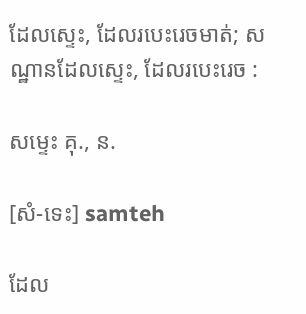ដែលស្ទេះ, ដែលរបេះរេចមាត់; សណ្ឋានដែលស្ទេះ, ដែលរបេះរេច :

សម្ទេះ គុ., ន.

[សំ-ទេះ] samteh

ដែល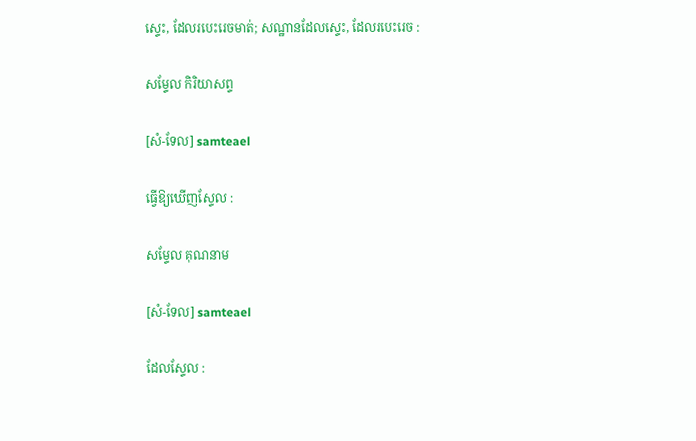ស្ទេះ, ដែលរបេះរេចមាត់; សណ្ឋានដែលស្ទេះ, ដែលរបេះរេច :

សម្ទែល កិរិយាសព្ទ

[សំ-ទែល] samteael

ធ្វើឱ្យឃើញស្ទែល :

សម្ទែល គុណនាម

[សំ-ទែល] samteael

ដែលស្ទែល :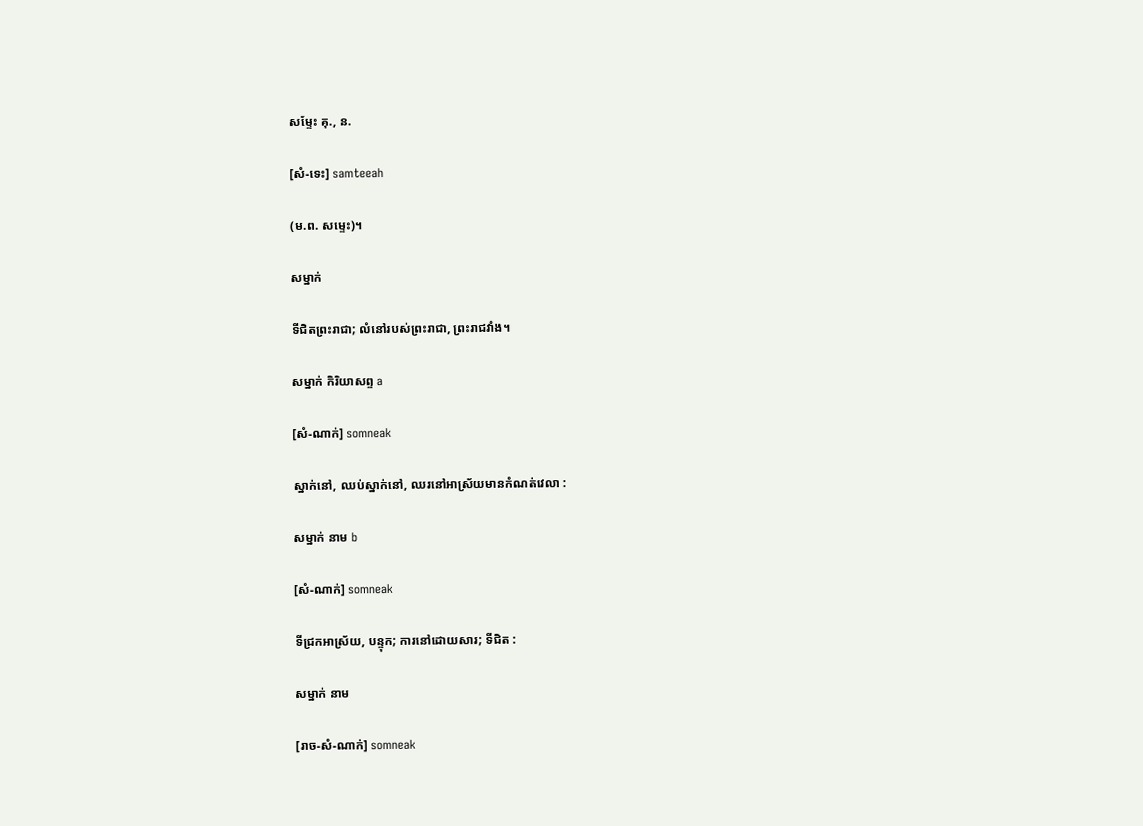សម្ទែះ គុ., ន.

[សំ-ទេះ] samteeah

(ម.ព. សម្ទេះ)។

សម្នាក់

ទីជិតព្រះរាជា; លំនៅរបស់ព្រះរាជា, ព្រះរាជវាំង។

សម្នាក់ កិរិយាសព្ទ a

[សំ-ណាក់] somneak

ស្នាក់នៅ, ឈប់ស្នាក់នៅ, ឈរនៅអាស្រ័យមានកំណត់វេលា :

សម្នាក់ នាម b

[សំ-ណាក់] somneak

ទីជ្រកអាស្រ័យ, បន្ទុក; ការនៅដោយសារ; ទីជិត :

សម្នាក់ នាម

[រាច-សំ-ណាក់] somneak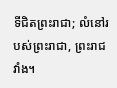ទីជិតព្រះរាជា; លំនៅរបស់ព្រះរាជា, ព្រះរាជវាំង។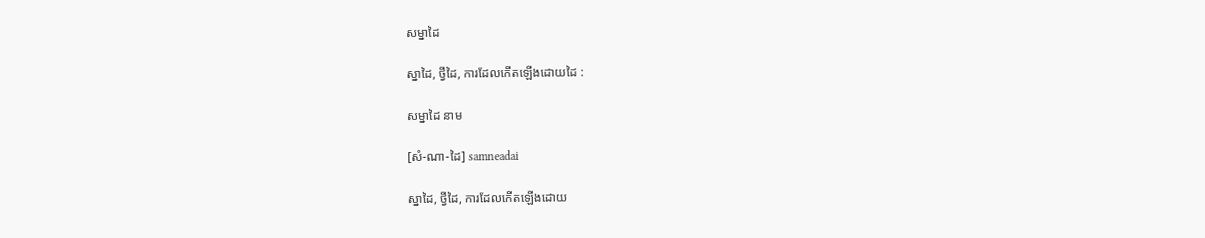សម្នាដៃ

ស្នាដៃ, ថ្វីដៃ, ការដែលកើតឡើងដោយដៃ :

សម្នាដៃ នាម

[សំ-ណា-ដៃ] samneadai

ស្នាដៃ, ថ្វីដៃ, ការដែលកើតឡើងដោយ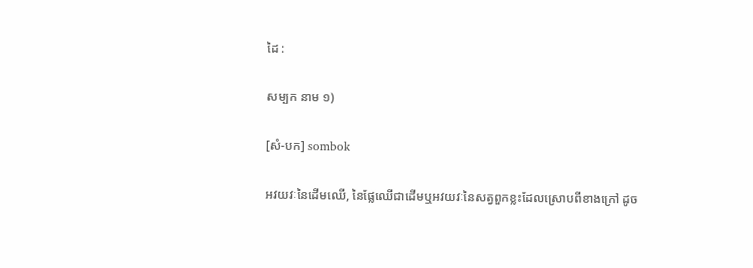ដៃ :

សម្បក នាម ១)

[សំ-បក] sombok

អវយវៈនៃដើមឈើ, នៃផ្លែឈើជាដើមឬអវយវៈនៃសត្វពួកខ្លះដែលស្រោបពីខាងក្រៅ ដូច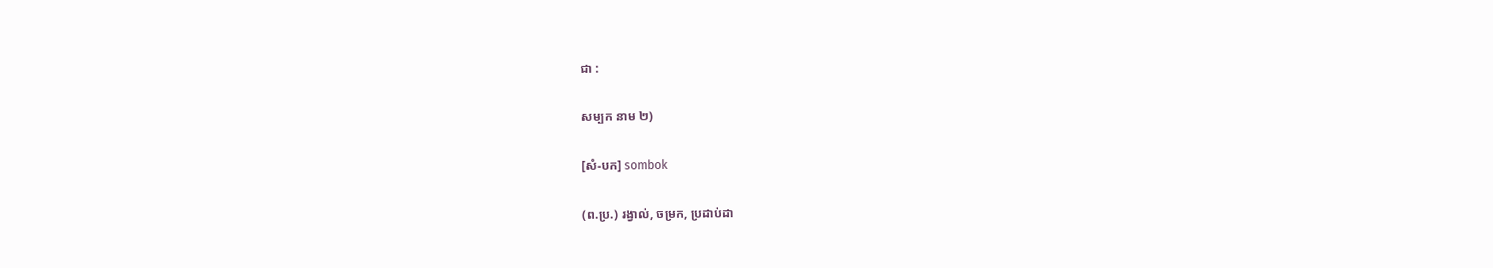ជា :

សម្បក នាម ២)

[សំ-បក] sombok

(ព.ប្រ.) រង្វាល់, ចម្រក, ប្រដាប់ដា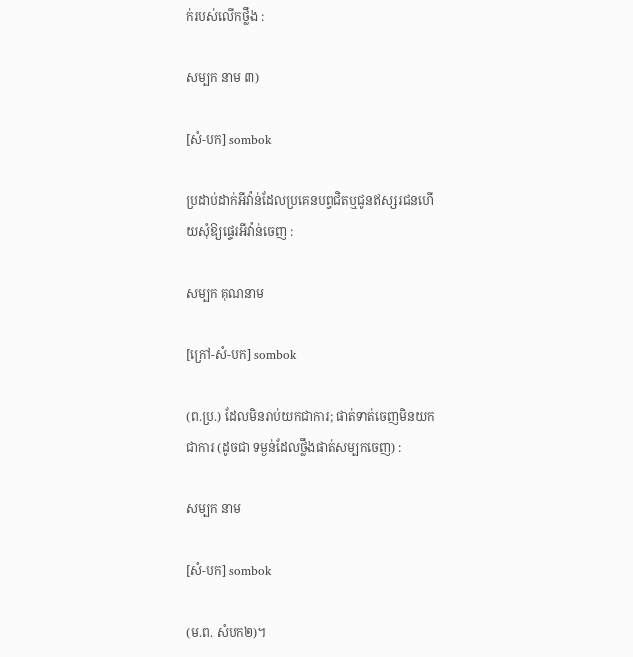ក់របស់លើកថ្លឹង :

សម្បក នាម ៣)

[សំ-បក] sombok

ប្រដាប់ដាក់អីវ៉ាន់ដែលប្រគេនបព្វជិតឬជូនឥស្សរជនហើយសុំឱ្យផ្ទេរអីវ៉ាន់ចេញ :

សម្បក គុណនាម

[ក្រៅ-សំ-បក] sombok

(ព.ប្រ.) ដែលមិនរាប់យកជាការ; ផាត់ទាត់ចេញមិនយកជាការ (ដូចជា ទម្ងន់ដែលថ្លឹងផាត់សម្បកចេញ) :

សម្បក នាម

[សំ-បក] sombok

(ម.ព. សំបក២)។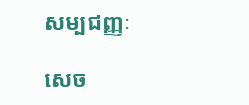សម្បជញ្ញៈ

សេច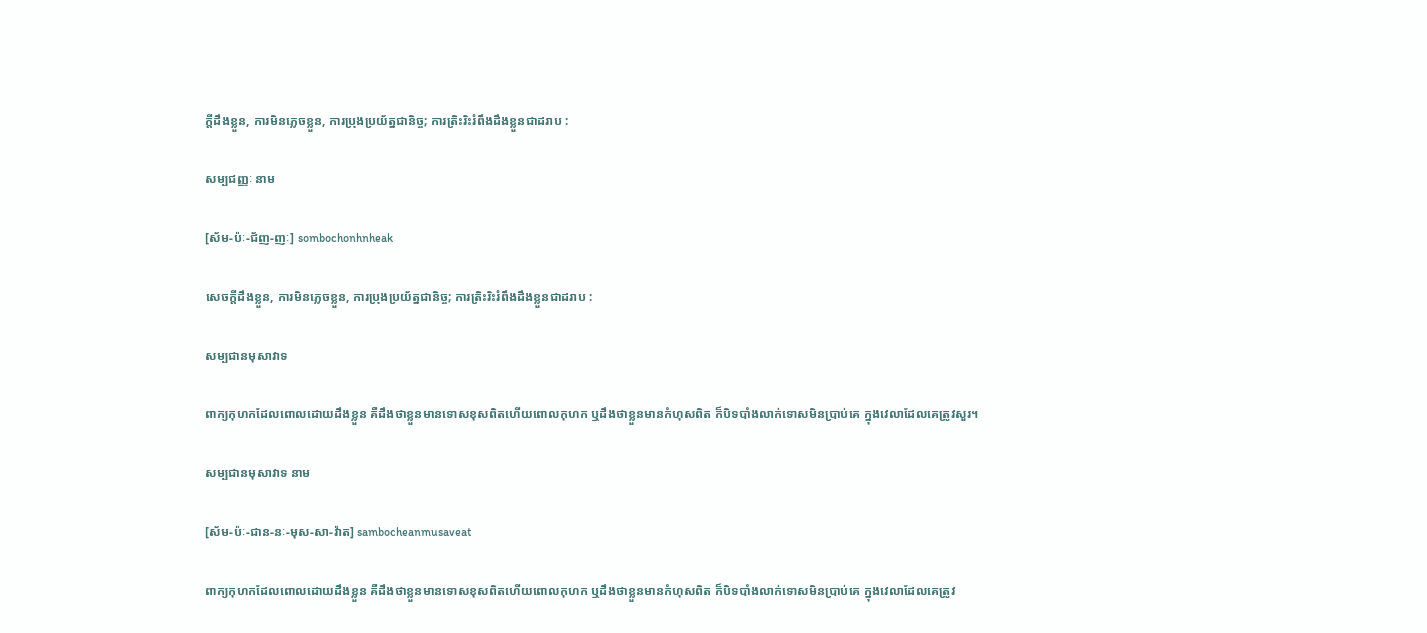ក្ដីដឹងខ្លួន, ការមិនភ្លេចខ្លួន, ការប្រុងប្រយ័ត្នជានិច្ច; ការត្រិះរិះរំពឹងដឹងខ្លួនជាដរាប :

សម្បជញ្ញៈ នាម

[ស័ម-ប៉ៈ-ជ័ញ-ញៈ] sombochonhnheak

សេចក្ដីដឹងខ្លួន, ការមិនភ្លេចខ្លួន, ការប្រុងប្រយ័ត្នជានិច្ច; ការត្រិះរិះរំពឹងដឹងខ្លួនជាដរាប :

សម្បជានមុសាវាទ

ពាក្យកុហកដែលពោលដោយដឹងខ្លួន គឺដឹងថាខ្លួនមានទោសខុសពិតហើយពោលកុហក ឬដឹងថាខ្លួនមានកំហុសពិត ក៏បិទបាំងលាក់ទោសមិនប្រាប់គេ ក្នុងវេលាដែលគេត្រូវសួរ។

សម្បជានមុសាវាទ នាម

[ស័ម-ប៉ៈ-ជាន-នៈ-មុស-សា-វ៉ាត] sambocheanmusaveat

ពាក្យកុហកដែលពោលដោយដឹងខ្លួន គឺដឹងថាខ្លួនមានទោសខុសពិតហើយពោលកុហក ឬដឹងថាខ្លួនមានកំហុសពិត ក៏បិទបាំងលាក់ទោសមិនប្រាប់គេ ក្នុងវេលាដែលគេត្រូវ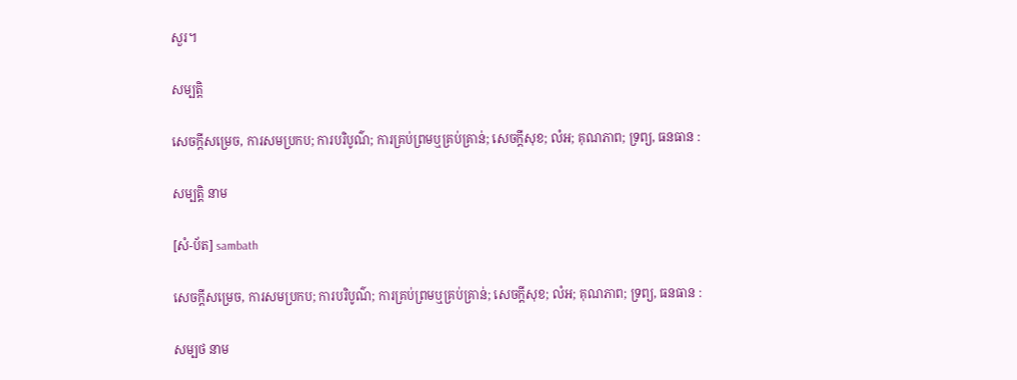សួរ។

សម្បត្តិ

សេចក្ដីសម្រេច, ការសមប្រកប; ការបរិបូណ៌; ការគ្រប់ព្រមឬគ្រប់គ្រាន់; សេចក្ដីសុខ; លំអ; គុណភាព; ទ្រព្យ, ធនធាន :

សម្បត្តិ នាម

[សំ-ប័ត] sambath

សេចក្ដីសម្រេច, ការសមប្រកប; ការបរិបូណ៌; ការគ្រប់ព្រមឬគ្រប់គ្រាន់; សេចក្ដីសុខ; លំអ; គុណភាព; ទ្រព្យ, ធនធាន :

សម្បថ នាម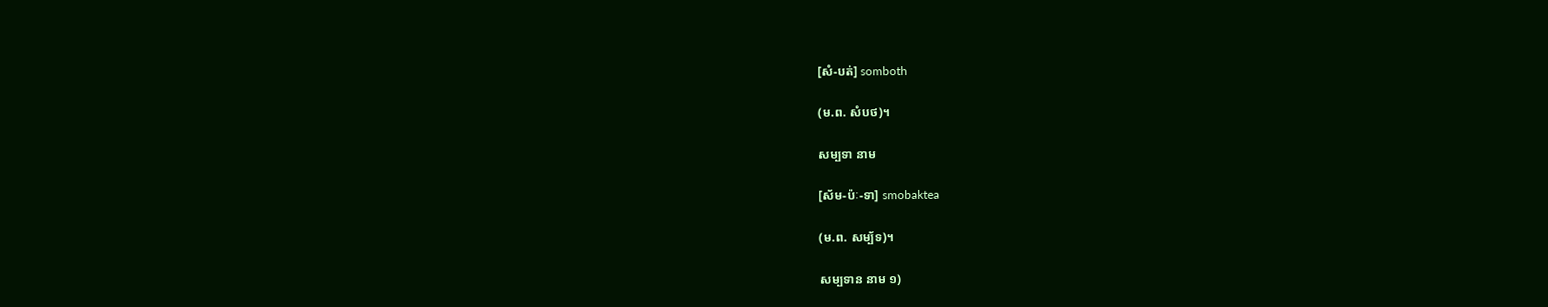[សំ-បត់] somboth

(ម.ព. សំបថ)។

សម្បទា នាម

[ស័ម-ប៉ៈ-ទា] smobaktea

(ម.ព. សម្ប័ទ)។

សម្បទាន នាម ១)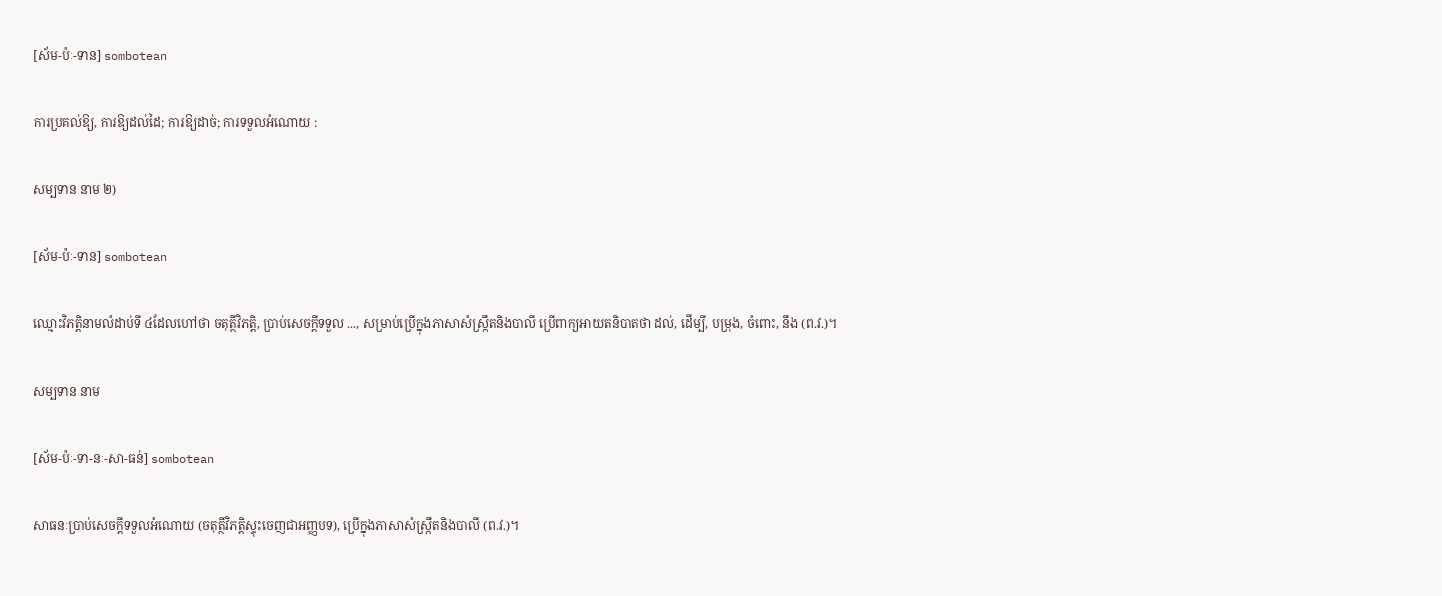[ស័ម-ប៉ៈ-ទាន] sombotean

ការប្រគល់ឱ្យ, ការឱ្យដល់ដៃ; ការឱ្យដាច់; ការទទួលអំណោយ :

សម្បទាន នាម ២)

[ស័ម-ប៉ៈ-ទាន] sombotean

ឈ្មោះវិភត្តិនាមលំដាប់ទី ៤ដែលហៅថា ចតុត្ថីវិភត្តិ, ប្រាប់សេចក្ដីទទួល ..., សម្រាប់ប្រើក្នុងភាសាសំស្ក្រឹតនិងបាលី ប្រើពាក្យអាយតនិបាតថា ដល់, ដើម្បី, បម្រុង, ចំពោះ, នឹង (ព.វ.)។

សម្បទាន នាម

[ស័ម-ប៉ៈ-ទា-នៈ-សា-ធន់] sombotean

សាធនៈប្រាប់សេចក្ដីទទួលអំណោយ (ចតុត្ថីវិភត្តិស្ទុះចេញជាអញ្ញបទ), ប្រើក្នុងភាសាសំស្ក្រឹតនិងបាលី (ព.វ.)។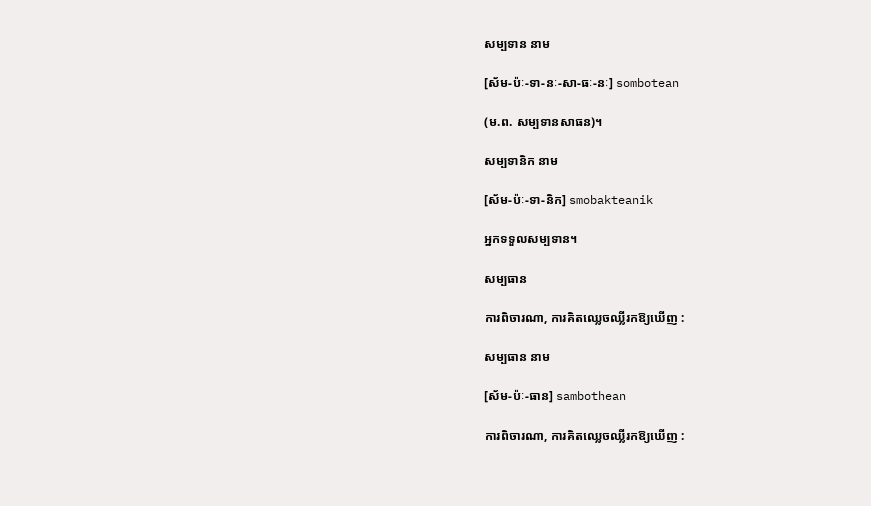សម្បទាន នាម

[ស័ម-ប៉ៈ-ទា-នៈ-សា-ធៈ-នៈ] sombotean

(ម.ព. សម្បទានសាធន)។

សម្បទានិក នាម

[ស័ម-ប៉ៈ-ទា-និក] smobakteanik

អ្នកទទួលសម្បទាន។

សម្បធាន

ការពិចារណា, ការគិតឈ្លេចឈ្លីរកឱ្យឃើញ :

សម្បធាន នាម

[ស័ម-ប៉ៈ-ធាន] sambothean

ការពិចារណា, ការគិតឈ្លេចឈ្លីរកឱ្យឃើញ :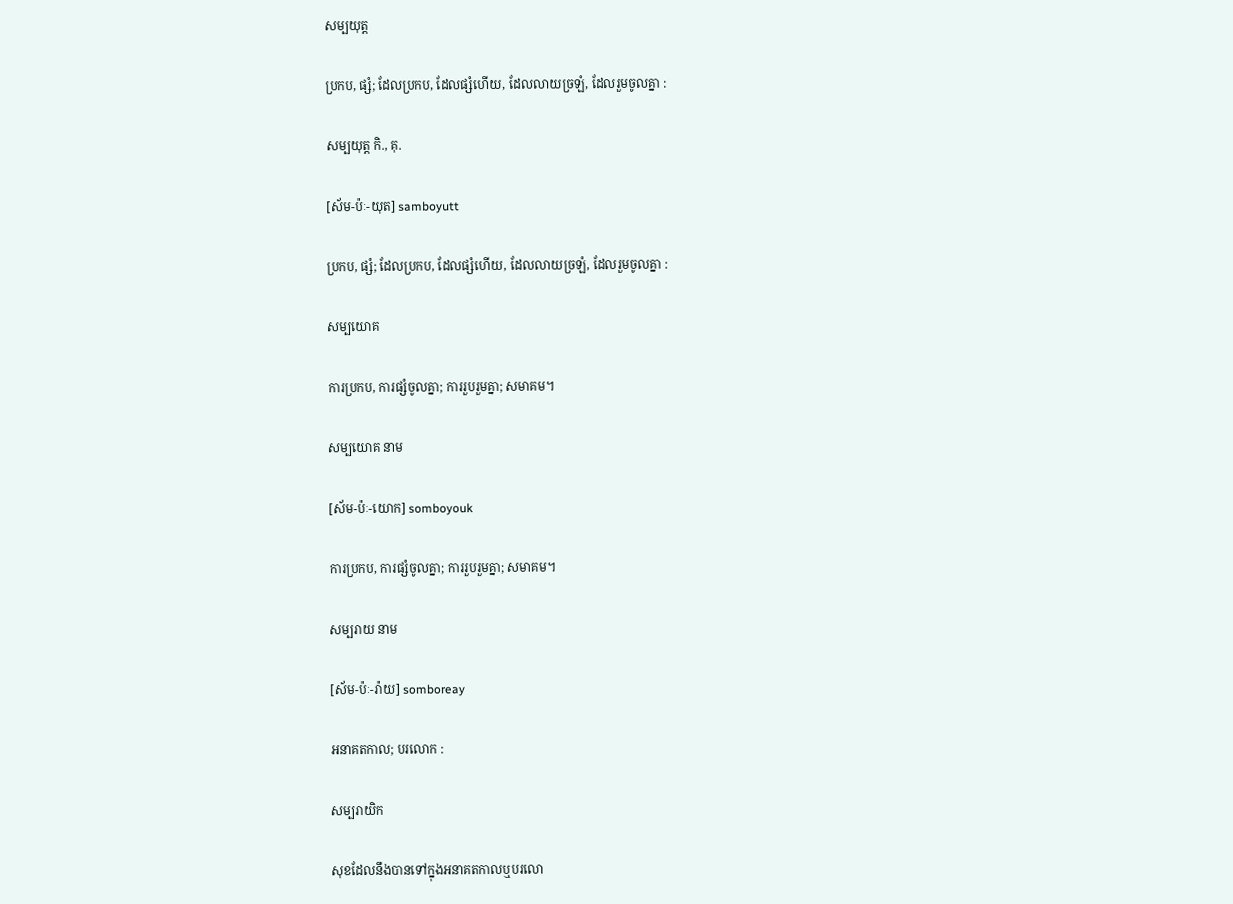សម្បយុត្ត

ប្រកប, ផ្សំ; ដែលប្រកប, ដែលផ្សំហើយ, ដែលលាយច្រឡំ, ដែលរួមចូលគ្នា :

សម្បយុត្ត កិ., គុ.

[ស័ម-ប៉ៈ-យុត] samboyutt

ប្រកប, ផ្សំ; ដែលប្រកប, ដែលផ្សំហើយ, ដែលលាយច្រឡំ, ដែលរួមចូលគ្នា :

សម្បយោគ

ការប្រកប, ការផ្សំចូលគ្នា; ការរួបរួមគ្នា; សមាគម។

សម្បយោគ នាម

[ស័ម-ប៉ៈ-យោក] somboyouk

ការប្រកប, ការផ្សំចូលគ្នា; ការរួបរួមគ្នា; សមាគម។

សម្បរាយ នាម

[ស័ម-ប៉ៈ-រ៉ាយ] somboreay

អនាគតកាល; បរលោក :

សម្បរាយិក

សុខដែលនឹងបានទៅក្នុងអនាគតកាលឬបរលោ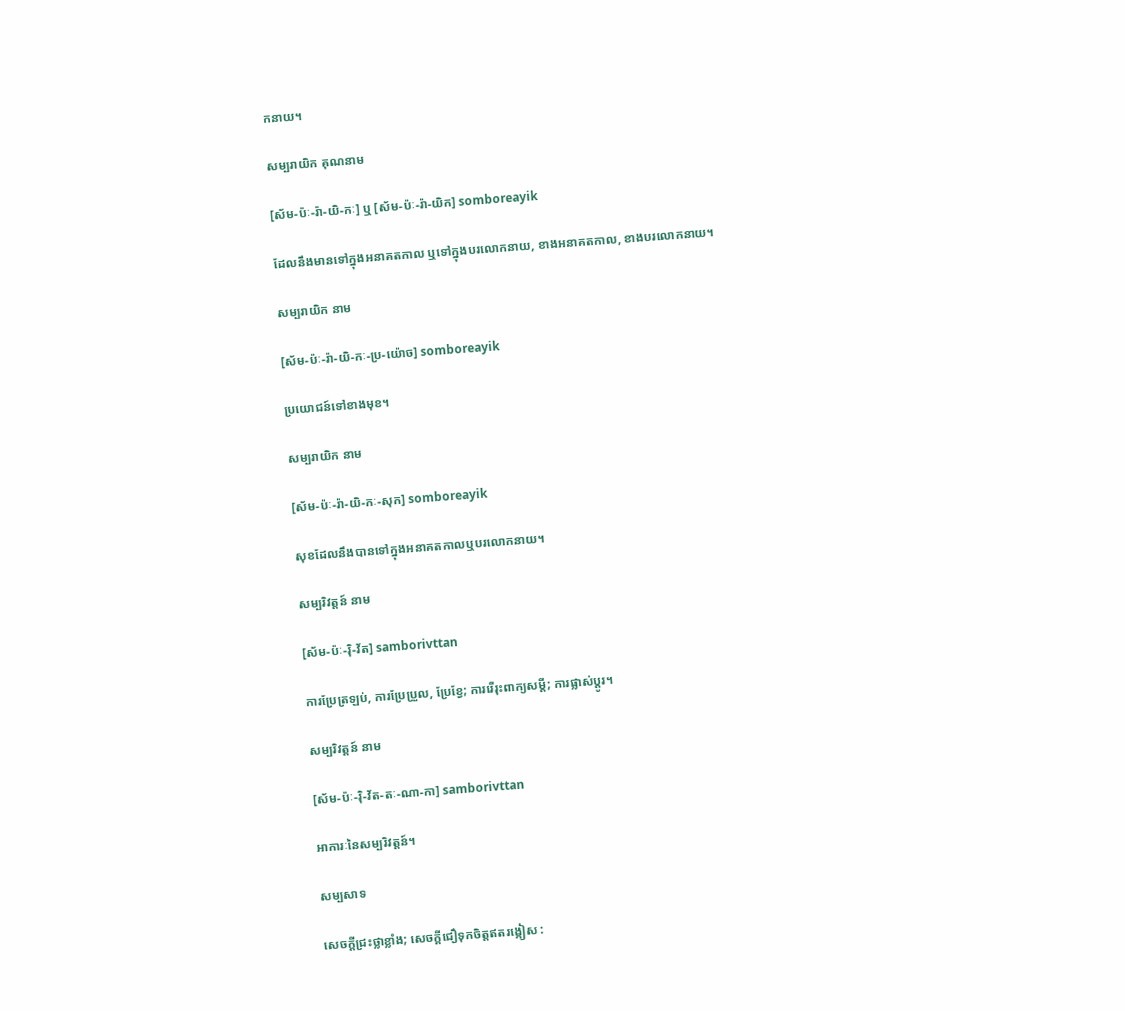កនាយ។

សម្បរាយិក គុណនាម

[ស័ម-ប៉ៈ-រ៉ា-យិ-កៈ] ឬ [ស័ម-ប៉ៈ-រ៉ា-យិក] somboreayik

ដែលនឹងមានទៅក្នុងអនាគតកាល ឬទៅក្នុងបរលោកនាយ, ខាងអនាគតកាល, ខាងបរលោកនាយ។

សម្បរាយិក នាម

[ស័ម-ប៉ៈ-រ៉ា-យិ-កៈ-ប្រ-យ៉ោច] somboreayik

ប្រយោជន៍ទៅខាងមុខ។

សម្បរាយិក នាម

[ស័ម-ប៉ៈ-រ៉ា-យិ-កៈ-សុក] somboreayik

សុខដែលនឹងបានទៅក្នុងអនាគតកាលឬបរលោកនាយ។

សម្បរិវត្តន៍ នាម

[ស័ម-ប៉ៈ-រ៉ិ-វ័ត] samborivttan

ការប្រែត្រឡប់, ការប្រែប្រួល, ប្រែខ្វែ; ការរើរុះពាក្យសម្ដី; ការផ្លាស់ប្ដូរ។

សម្បរិវត្តន៍ នាម

[ស័ម-ប៉ៈ-រ៉ិ-វ័ត-តៈ-ណា-កា] samborivttan

អាការៈនៃសម្បរិវត្តន៍។

សម្បសាទ

សេចក្ដីជ្រះថ្លាខ្លាំង; សេចក្ដីជឿទុកចិត្តឥតរង្កៀស :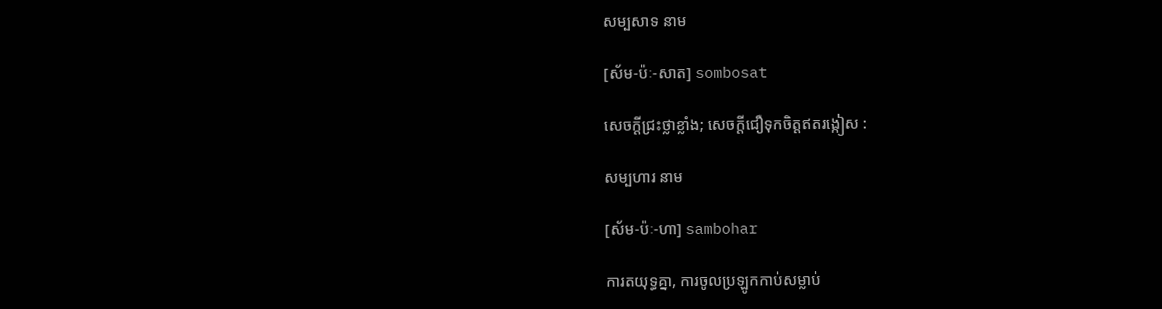សម្បសាទ នាម

[ស័ម-ប៉ៈ-សាត] sombosat

សេចក្ដីជ្រះថ្លាខ្លាំង; សេចក្ដីជឿទុកចិត្តឥតរង្កៀស :

សម្បហារ នាម

[ស័ម-ប៉ៈ-ហា] sambohar

ការតយុទ្ធគ្នា, ការចូលប្រឡូកកាប់សម្លាប់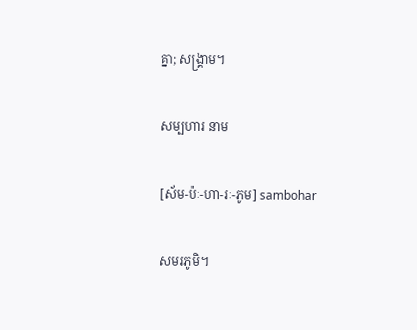គ្នា; សង្គ្រាម។

សម្បហារ នាម

[ស័ម-ប៉ៈ-ហា-រៈ-ភូម] sambohar

សមរភូមិ។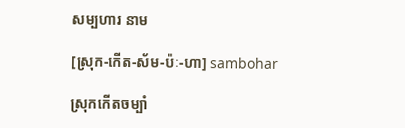សម្បហារ នាម

[ស្រុក-កើត-ស័ម-ប៉ៈ-ហា] sambohar

ស្រុកកើតចម្បាំ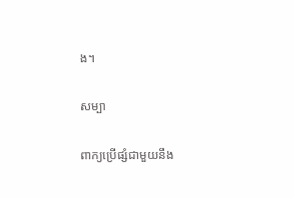ង។

សម្បា

ពាក្យប្រើផ្សំជាមួយនឹង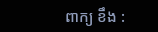ពាក្យ ខឹង :